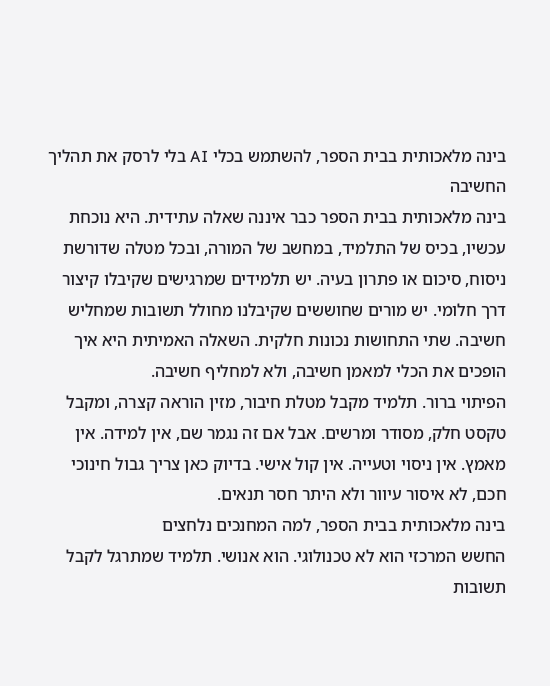בינה מלאכותית בבית הספר, להשתמש בכלי AI בלי לרסק את תהליך החשיבה
בינה מלאכותית בבית הספר כבר איננה שאלה עתידית. היא נוכחת עכשיו, בכיס של התלמיד, במחשב של המורה, ובכל מטלה שדורשת ניסוח, סיכום או פתרון בעיה. יש תלמידים שמרגישים שקיבלו קיצור דרך חלומי. יש מורים שחוששים שקיבלנו מחולל תשובות שמחליש חשיבה. שתי התחושות נכונות חלקית. השאלה האמיתית היא איך הופכים את הכלי למאמן חשיבה, ולא למחליף חשיבה.
הפיתוי ברור. תלמיד מקבל מטלת חיבור, מזין הוראה קצרה, ומקבל טקסט חלק, מסודר ומרשים. אבל אם זה נגמר שם, אין למידה. אין מאמץ. אין ניסוי וטעייה. אין קול אישי. בדיוק כאן צריך גבול חינוכי חכם, לא איסור עיוור ולא היתר חסר תנאים.
בינה מלאכותית בבית הספר, למה המחנכים נלחצים
החשש המרכזי הוא לא טכנולוגי. הוא אנושי. תלמיד שמתרגל לקבל תשובות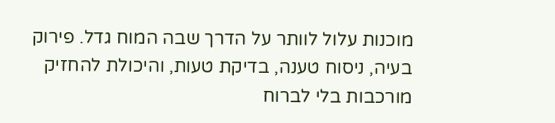מוכנות עלול לוותר על הדרך שבה המוח גדל. פירוק בעיה, ניסוח טענה, בדיקת טעות, והיכולת להחזיק מורכבות בלי לברוח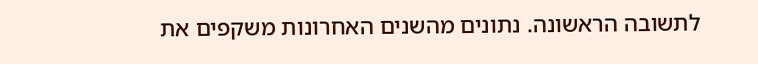לתשובה הראשונה. נתונים מהשנים האחרונות משקפים את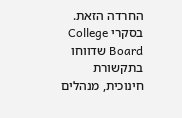החרדה הזאת. בסקרי College Board שדווחו בתקשורת חינוכית, מנהלים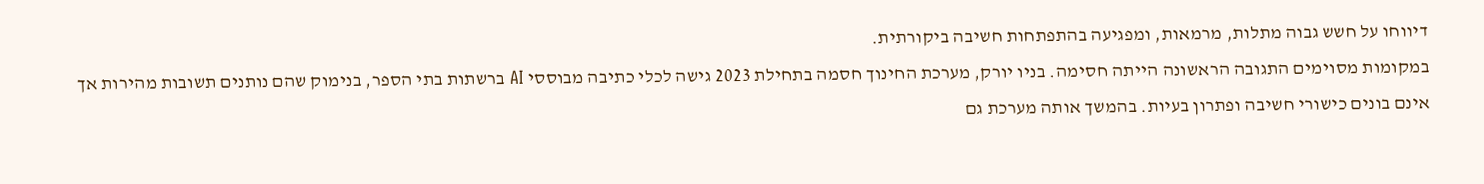דיווחו על חשש גבוה מתלות, מרמאות, ומפגיעה בהתפתחות חשיבה ביקורתית.
במקומות מסוימים התגובה הראשונה הייתה חסימה. בניו יורק, מערכת החינוך חסמה בתחילת 2023 גישה לכלי כתיבה מבוססי AI ברשתות בתי הספר, בנימוק שהם נותנים תשובות מהירות אך אינם בונים כישורי חשיבה ופתרון בעיות. בהמשך אותה מערכת גם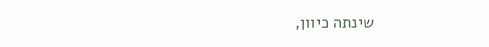שינתה כיוון,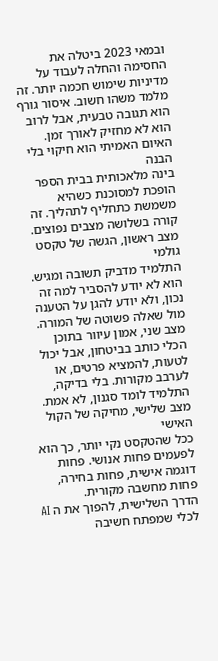ובמאי 2023 ביטלה את החסימה והחלה לעבוד על מדיניות שימוש חכמה יותר. זה מלמד משהו חשוב. איסור גורף הוא תגובה טבעית, אבל לרוב הוא לא מחזיק לאורך זמן.
האיום האמיתי הוא חיקוי בלי הבנה
בינה מלאכותית בבית הספר הופכת למסוכנת כשהיא משמשת כתחליף לתהליך. זה קורה בשלושה מצבים נפוצים.
מצב ראשון, הגשה של טקסט גולמי
התלמיד מדביק תשובה ומגיש. הוא לא יודע להסביר למה זה נכון, ולא יודע להגן על הטענה מול שאלה פשוטה של המורה.
מצב שני, אמון עיוור בתוכן
הכלי כותב בביטחון, אבל יכול לטעות, להמציא פרטים, או לערבב מקורות. בלי בדיקה, התלמיד לומד סגנון, לא אמת.
מצב שלישי, מחיקה של הקול האישי
ככל שהטקסט נקי יותר, כך הוא לפעמים פחות אנושי. פחות דוגמה אישית, פחות בחירה, פחות מחשבה מקורית.
הדרך השלישית, להפוך את ה AI לכלי שמפתח חשיבה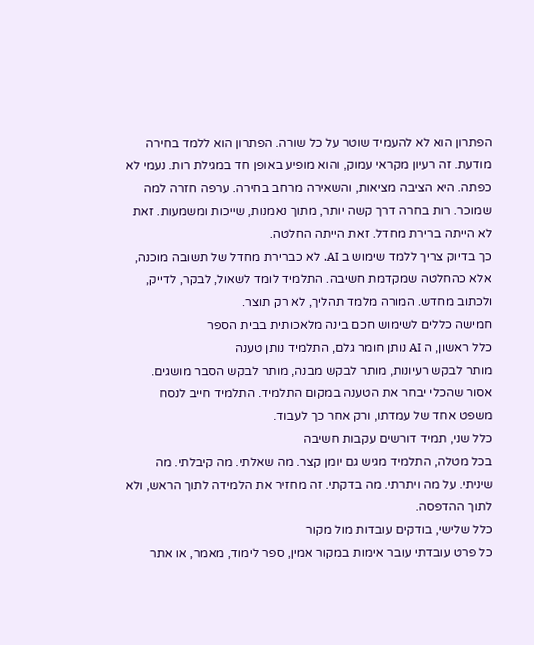הפתרון הוא לא להעמיד שוטר על כל שורה. הפתרון הוא ללמד בחירה מודעת. זה רעיון מקראי עמוק, והוא מופיע באופן חד במגילת רות. נעמי לא כפתה. היא הציבה מציאות, והשאירה מרחב בחירה. ערפה חזרה למה שמוכר. רות בחרה דרך קשה יותר, מתוך נאמנות, שייכות ומשמעות. זאת לא הייתה ברירת מחדל. זאת הייתה החלטה.
כך בדיוק צריך ללמד שימוש ב AI. לא כברירת מחדל של תשובה מוכנה, אלא כהחלטה שמקדמת חשיבה. התלמיד לומד לשאול, לבקר, לדייק, ולכתוב מחדש. המורה מלמד תהליך, לא רק תוצר.
חמישה כללים לשימוש חכם בינה מלאכותית בבית הספר
כלל ראשון, ה AI נותן חומר גלם, התלמיד נותן טענה
מותר לבקש רעיונות, מותר לבקש מבנה, מותר לבקש הסבר מושגים. אסור שהכלי יבחר את הטענה במקום התלמיד. התלמיד חייב לנסח משפט אחד של עמדתו, ורק אחר כך לעבוד.
כלל שני, תמיד דורשים עקבות חשיבה
בכל מטלה, התלמיד מגיש גם יומן קצר. מה שאלתי. מה קיבלתי. מה שיניתי. על מה ויתרתי. מה בדקתי. זה מחזיר את הלמידה לתוך הראש, ולא לתוך ההדפסה.
כלל שלישי, בודקים עובדות מול מקור
כל פרט עובדתי עובר אימות במקור אמין, ספר לימוד, מאמר, או אתר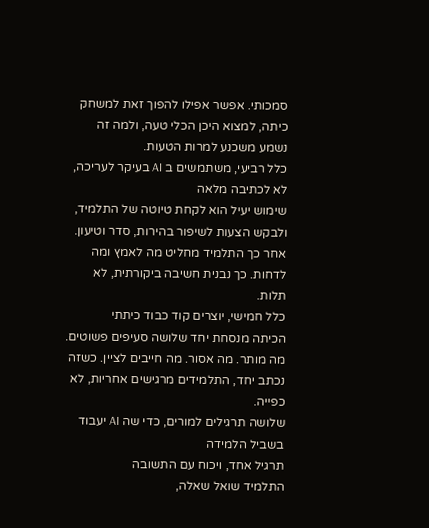סמכותי. אפשר אפילו להפוך זאת למשחק כיתה, למצוא היכן הכלי טעה, ולמה זה נשמע משכנע למרות הטעות.
כלל רביעי, משתמשים ב AI בעיקר לעריכה, לא לכתיבה מלאה
שימוש יעיל הוא לקחת טיוטה של התלמיד, ולבקש הצעות לשיפור בהירות, סדר וטיעון. אחר כך התלמיד מחליט מה לאמץ ומה לדחות. כך נבנית חשיבה ביקורתית, לא תלות.
כלל חמישי, יוצרים קוד כבוד כיתתי
הכיתה מנסחת יחד שלושה סעיפים פשוטים. מה מותר. מה אסור. מה חייבים לציין. כשזה נכתב יחד, התלמידים מרגישים אחריות, לא כפייה.
שלושה תרגילים למורים, כדי שה AI יעבוד בשביל הלמידה
תרגיל אחד, ויכוח עם התשובה
התלמיד שואל שאלה,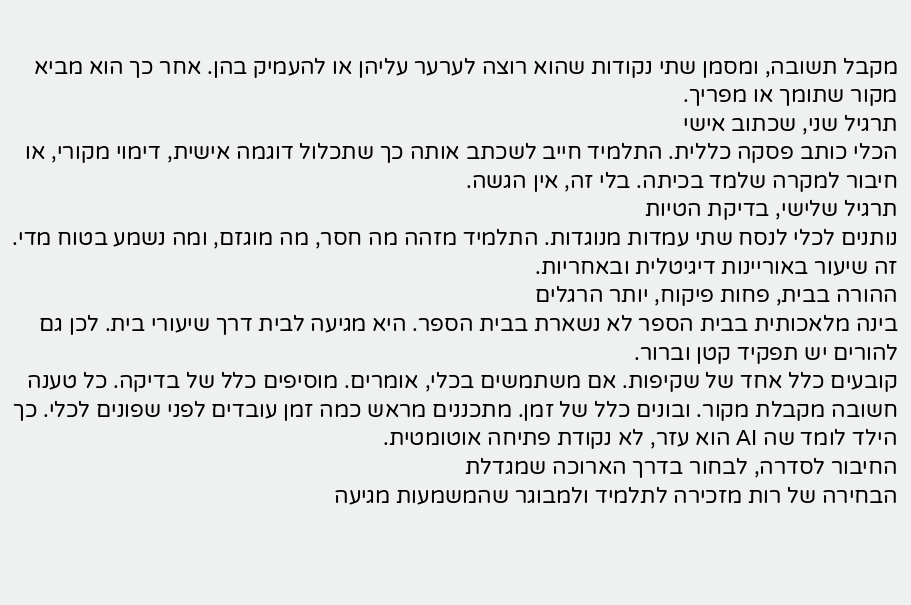מקבל תשובה, ומסמן שתי נקודות שהוא רוצה לערער עליהן או להעמיק בהן. אחר כך הוא מביא מקור שתומך או מפריך.
תרגיל שני, שכתוב אישי
הכלי כותב פסקה כללית. התלמיד חייב לשכתב אותה כך שתכלול דוגמה אישית, דימוי מקורי, או חיבור למקרה שלמד בכיתה. בלי זה, אין הגשה.
תרגיל שלישי, בדיקת הטיות
נותנים לכלי לנסח שתי עמדות מנוגדות. התלמיד מזהה מה חסר, מה מוגזם, ומה נשמע בטוח מדי. זה שיעור באוריינות דיגיטלית ובאחריות.
ההורה בבית, פחות פיקוח, יותר הרגלים
בינה מלאכותית בבית הספר לא נשארת בבית הספר. היא מגיעה לבית דרך שיעורי בית. לכן גם להורים יש תפקיד קטן וברור.
קובעים כלל אחד של שקיפות. אם משתמשים בכלי, אומרים. מוסיפים כלל של בדיקה. כל טענה חשובה מקבלת מקור. ובונים כלל של זמן. מתכננים מראש כמה זמן עובדים לפני שפונים לכלי. כך הילד לומד שה AI הוא עזר, לא נקודת פתיחה אוטומטית.
החיבור לסדרה, לבחור בדרך הארוכה שמגדלת
הבחירה של רות מזכירה לתלמיד ולמבוגר שהמשמעות מגיעה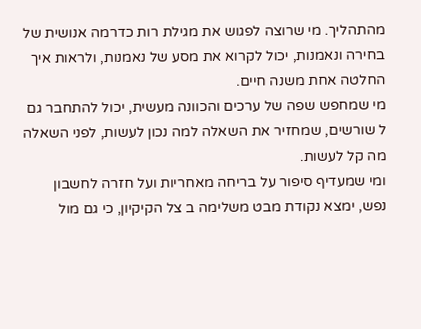מהתהליך. מי שרוצה לפגוש את מגילת רות כדרמה אנושית של בחירה ונאמנות, יכול לקרוא את מסע של נאמנות, ולראות איך החלטה אחת משנה חיים.
מי שמחפש שפה של ערכים והכוונה מעשית, יכול להתחבר גם ל שורשים, שמחזיר את השאלה למה נכון לעשות, לפני השאלה מה קל לעשות.
ומי שמעדיף סיפור על בריחה מאחריות ועל חזרה לחשבון נפש, ימצא נקודת מבט משלימה ב צל הקיקיון, כי גם מול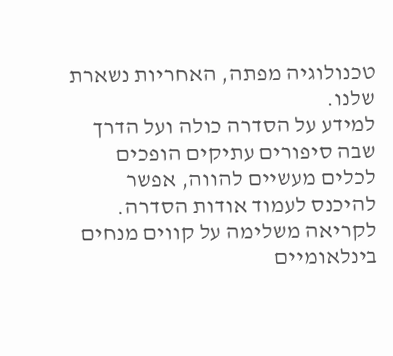טכנולוגיה מפתה, האחריות נשארת שלנו.
למידע על הסדרה כולה ועל הדרך שבה סיפורים עתיקים הופכים לכלים מעשיים להווה, אפשר להיכנס לעמוד אודות הסדרה.
לקריאה משלימה על קווים מנחים בינלאומיים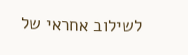לשילוב אחראי של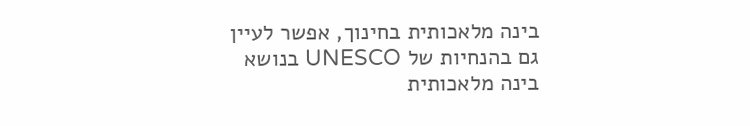בינה מלאכותית בחינוך, אפשר לעיין גם בהנחיות של UNESCO בנושא בינה מלאכותית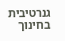גנרטיבית בחינוך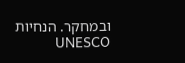ובמחקר. הנחיות UNESCO